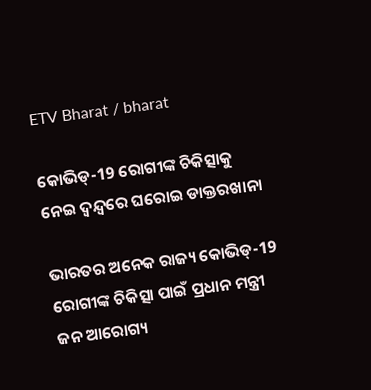ETV Bharat / bharat

କୋଭିଡ୍‌-19 ରୋଗୀଙ୍କ ଚିକିତ୍ସାକୁ ନେଇ ଦ୍ବନ୍ଦ୍ବରେ ଘରୋଇ ଡାକ୍ତରଖାନା

ଭାରତର ଅନେକ ରାଜ୍ୟ କୋଭିଡ୍‌-19 ରୋଗୀଙ୍କ ଚିକିତ୍ସା ପାଇଁ ପ୍ରଧାନ ମନ୍ତ୍ରୀ ଜନ ଆରୋଗ୍ୟ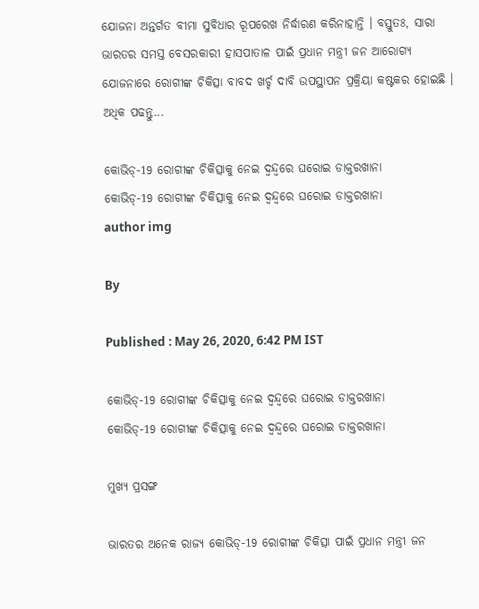ଯୋଜନା ଅନ୍ତର୍ଗତ ବୀମା ସୁବିଧାର ରୂପରେଖ ନିର୍ଦ୍ଧାରଣ କରିନାହାନ୍ତି । ବସ୍ତୁତଃ, ସାରା ଭାରତର ସମସ୍ତ ବେସରକାରୀ ହାସପାତାଳ ପାଇଁ ପ୍ରଧାନ ମନ୍ତ୍ରୀ ଜନ ଆରୋଗ୍ୟ ଯୋଜନାରେ ରୋଗୀଙ୍କ ଚିକିତ୍ସା ବାବଦ ଖର୍ଚ୍ଚ ଦାବି ଉପସ୍ଥାପନ ପ୍ରକ୍ରିୟା କଷ୍ଟକର ହୋଇଛି । ଅଧିକ ପଢନ୍ତୁ...

କୋଭିଡ୍‌-19 ରୋଗୀଙ୍କ ଚିକିତ୍ସାକୁ ନେଇ ଦ୍ବନ୍ଦ୍ବରେ ଘରୋଇ ଡାକ୍ତରଖାନା
କୋଭିଡ୍‌-19 ରୋଗୀଙ୍କ ଚିକିତ୍ସାକୁ ନେଇ ଦ୍ବନ୍ଦ୍ବରେ ଘରୋଇ ଡାକ୍ତରଖାନା
author img

By

Published : May 26, 2020, 6:42 PM IST

କୋଭିଡ୍‌-19 ରୋଗୀଙ୍କ ଚିକିତ୍ସାକୁ ନେଇ ଦ୍ବନ୍ଦ୍ବରେ ଘରୋଇ ଡାକ୍ତରଖାନା
କୋଭିଡ୍‌-19 ରୋଗୀଙ୍କ ଚିକିତ୍ସାକୁ ନେଇ ଦ୍ବନ୍ଦ୍ବରେ ଘରୋଇ ଡାକ୍ତରଖାନା

ମୁଖ୍ୟ ପ୍ରସଙ୍ଗ

ଭାରତର ଅନେକ ରାଜ୍ୟ କୋଭିଡ୍‌-19 ରୋଗୀଙ୍କ ଚିକିତ୍ସା ପାଇଁ ପ୍ରଧାନ ମନ୍ତ୍ରୀ ଜନ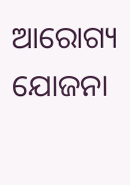ଆରୋଗ୍ୟ ଯୋଜନା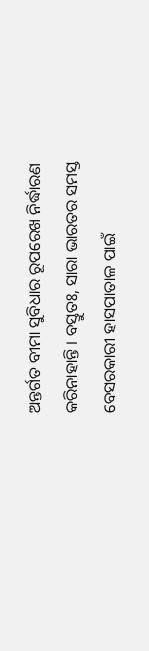ଅନ୍ତର୍ଗତ ବୀମା ସୁବିଧାର ରୂପରେଖ ନିର୍ଦ୍ଧାରଣ କରିନାହାନ୍ତି । ବସ୍ତୁତଃ, ସାରା ଭାରତର ସମସ୍ତ ବେସରକାରୀ ହାସପାତାଳ ପାଇଁ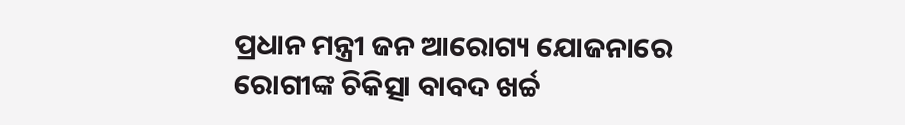ପ୍ରଧାନ ମନ୍ତ୍ରୀ ଜନ ଆରୋଗ୍ୟ ଯୋଜନାରେ ରୋଗୀଙ୍କ ଚିକିତ୍ସା ବାବଦ ଖର୍ଚ୍ଚ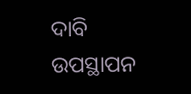ଦାବି ଉପସ୍ଥାପନ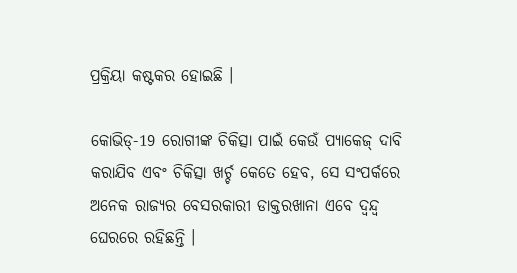ପ୍ରକ୍ରିୟା କଷ୍ଟକର ହୋଇଛି ।

କୋଭିଡ୍‌-19 ରୋଗୀଙ୍କ ଚିକିତ୍ସା ପାଇଁ କେଉଁ ପ୍ୟାକେଜ୍‌ ଦାବି କରାଯିବ ଏବଂ ଚିକିତ୍ସା ଖର୍ଚ୍ଚ କେତେ ହେବ, ସେ ସଂପର୍କରେ ଅନେକ ରାଜ୍ୟର ବେସରକାରୀ ଡାକ୍ତରଖାନା ଏବେ ଦ୍ବନ୍ଦ୍ବ ଘେରରେ ରହିଛନ୍ତି ।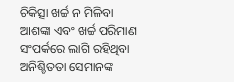ଚିକିତ୍ସା ଖର୍ଚ୍ଚ ନ ମିଳିବା ଆଶଙ୍କା ଏବଂ ଖର୍ଚ୍ଚ ପରିମାଣ ସଂପର୍କରେ ଲାଗି ରହିଥିବା ଅନିଶ୍ଚିତତା ସେମାନଙ୍କ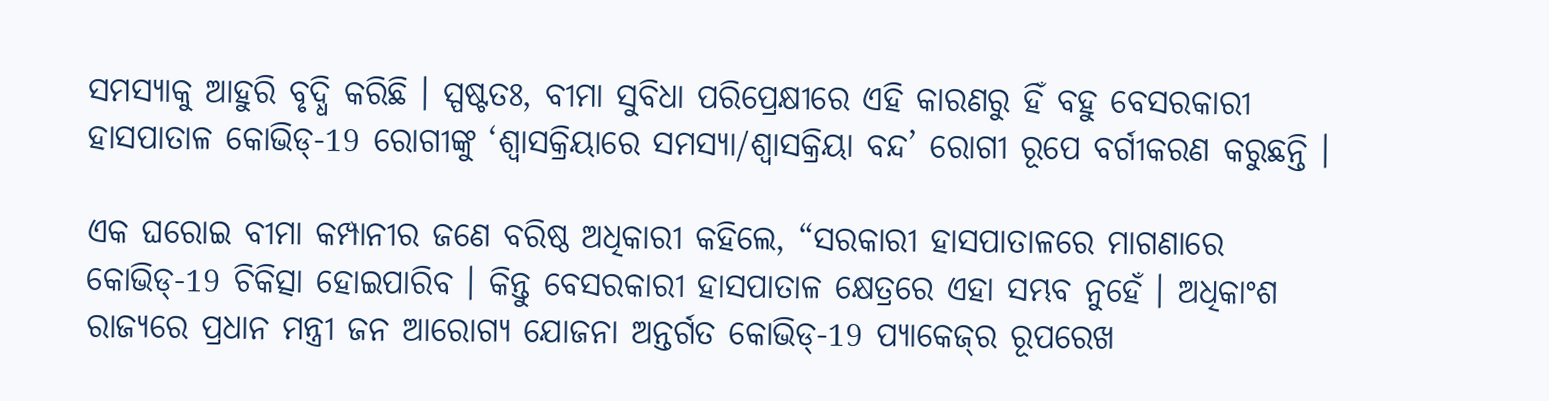ସମସ୍ୟାକୁ ଆହୁରି ବୃଦ୍ଧି କରିଛି । ସ୍ପଷ୍ଟତଃ, ବୀମା ସୁବିଧା ପରିପ୍ରେକ୍ଷୀରେ ଏହି କାରଣରୁ ହିଁ ବହୁ ବେସରକାରୀ ହାସପାତାଳ କୋଭିଡ୍‌-19 ରୋଗୀଙ୍କୁ ‘ଶ୍ବାସକ୍ରିୟାରେ ସମସ୍ୟା/ଶ୍ବାସକ୍ରିୟା ବନ୍ଦ’ ରୋଗୀ ରୂପେ ବର୍ଗୀକରଣ କରୁଛନ୍ତି ।

ଏକ ଘରୋଇ ବୀମା କମ୍ପାନୀର ଜଣେ ବରିଷ୍ଠ ଅଧିକାରୀ କହିଲେ, “ସରକାରୀ ହାସପାତାଳରେ ମାଗଣାରେ କୋଭିଡ୍‌-19 ଚିକିତ୍ସା ହୋଇପାରିବ । କିନ୍ତୁ ବେସରକାରୀ ହାସପାତାଳ କ୍ଷେତ୍ରରେ ଏହା ସମ୍ଭବ ନୁହେଁ । ଅଧିକାଂଶ ରାଜ୍ୟରେ ପ୍ରଧାନ ମନ୍ତ୍ରୀ ଜନ ଆରୋଗ୍ୟ ଯୋଜନା ଅନ୍ତର୍ଗତ କୋଭିଡ୍‌-19 ପ୍ୟାକେଜ୍‌ର ରୂପରେଖ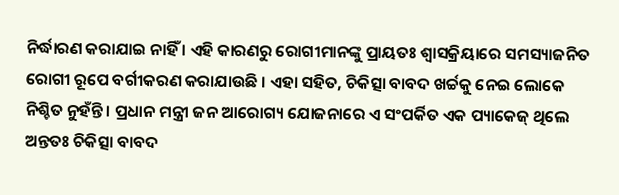ନିର୍ଦ୍ଧାରଣ କରାଯାଇ ନାହିଁ । ଏହି କାରଣରୁ ରୋଗୀମାନଙ୍କୁ ପ୍ରାୟତଃ ଶ୍ବାସକ୍ରିୟାରେ ସମସ୍ୟାଜନିତ ରୋଗୀ ରୂପେ ବର୍ଗୀକରଣ କରାଯାଉଛି । ଏହା ସହିତ, ଚିକିତ୍ସା ବାବଦ ଖର୍ଚ୍ଚକୁ ନେଇ ଲୋକେ ନିଶ୍ଚିତ ନୁହଁନ୍ତି । ପ୍ରଧାନ ମନ୍ତ୍ରୀ ଜନ ଆରୋଗ୍ୟ ଯୋଜନାରେ ଏ ସଂପର୍କିତ ଏକ ପ୍ୟାକେଜ୍‌ ଥିଲେ ଅନ୍ତତଃ ଚିକିତ୍ସା ବାବଦ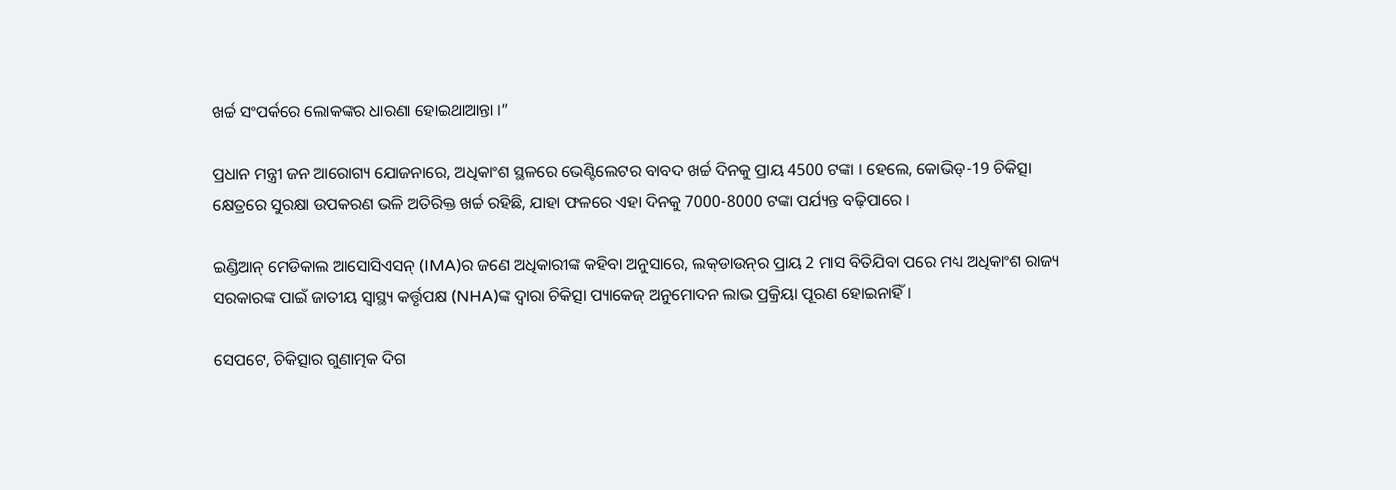ଖର୍ଚ୍ଚ ସଂପର୍କରେ ଲୋକଙ୍କର ଧାରଣା ହୋଇଥାଆନ୍ତା ।”

ପ୍ରଧାନ ମନ୍ତ୍ରୀ ଜନ ଆରୋଗ୍ୟ ଯୋଜନାରେ, ଅଧିକାଂଶ ସ୍ଥଳରେ ଭେଣ୍ଟିଲେଟର ବାବଦ ଖର୍ଚ୍ଚ ଦିନକୁ ପ୍ରାୟ 4500 ଟଙ୍କା । ହେଲେ, କୋଭିଡ୍‌-19 ଚିକିତ୍ସା କ୍ଷେତ୍ରରେ ସୁରକ୍ଷା ଉପକରଣ ଭଳି ଅତିରିକ୍ତ ଖର୍ଚ୍ଚ ରହିଛି, ଯାହା ଫଳରେ ଏହା ଦିନକୁ 7000-8000 ଟଙ୍କା ପର୍ଯ୍ୟନ୍ତ ବଢ଼ିପାରେ ।

ଇଣ୍ଡିଆନ୍‌ ମେଡିକାଲ ଆସୋସିଏସନ୍‌ (IMA)ର ଜଣେ ଅଧିକାରୀଙ୍କ କହିବା ଅନୁସାରେ, ଲକ୍‌ଡାଉନ୍‌ର ପ୍ରାୟ 2 ମାସ ବିତିଯିବା ପରେ ମଧ୍ୟ ଅଧିକାଂଶ ରାଜ୍ୟ ସରକାରଙ୍କ ପାଇଁ ଜାତୀୟ ସ୍ବାସ୍ଥ୍ୟ କର୍ତ୍ତୃପକ୍ଷ (NHA)ଙ୍କ ଦ୍ବାରା ଚିକିତ୍ସା ପ୍ୟାକେଜ୍‌ ଅନୁମୋଦନ ଲାଭ ପ୍ରକ୍ରିୟା ପୂରଣ ହୋଇନାହିଁ ।

ସେପଟେ, ଚିକିତ୍ସାର ଗୁଣାତ୍ମକ ଦିଗ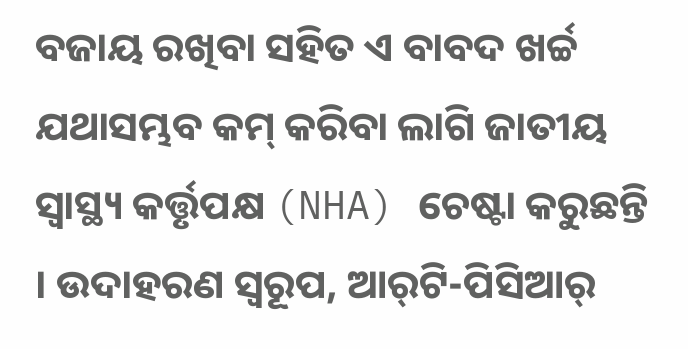ବଜାୟ ରଖିବା ସହିତ ଏ ବାବଦ ଖର୍ଚ୍ଚ ଯଥାସମ୍ଭବ କମ୍‌ କରିବା ଲାଗି ଜାତୀୟ ସ୍ବାସ୍ଥ୍ୟ କର୍ତ୍ତୃପକ୍ଷ (NHA) ଚେଷ୍ଟା କରୁଛନ୍ତି । ଉଦାହରଣ ସ୍ବରୂପ, ଆର୍‌ଟି-ପିସିଆର୍‌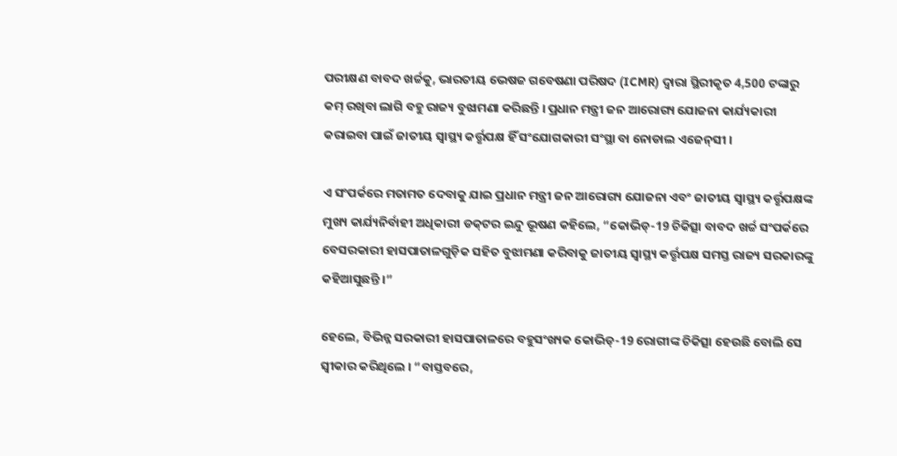ପରୀକ୍ଷଣ ବାବଦ ଖର୍ଚ୍ଚକୁ, ଭାରତୀୟ ଭେଷଜ ଗବେଷଣା ପରିଷଦ (ICMR) ଦ୍ବାରା ସ୍ଥିରୀକୃତ 4,500 ଟଙ୍କାରୁ କମ୍‌ ରଖିବା ଲାଗି ବହୁ ରାଜ୍ୟ ବୁଝାମଣା କରିଛନ୍ତି । ପ୍ରଧାନ ମନ୍ତ୍ରୀ ଜନ ଆରୋଗ୍ୟ ଯୋଜନା କାର୍ଯ୍ୟକାରୀ କରାଇବା ପାଇଁ ଜାତୀୟ ସ୍ବାସ୍ଥ୍ୟ କର୍ତ୍ତୃପକ୍ଷ ହିଁ ସଂଯୋଗକାରୀ ସଂସ୍ଥା ବା ନୋଡାଲ ଏଜେନ୍‌ସୀ ।

ଏ ସଂପର୍କରେ ମତାମତ ଦେବାକୁ ଯାଇ ପ୍ରଧାନ ମନ୍ତ୍ରୀ ଜନ ଆରୋଗ୍ୟ ଯୋଜନା ଏବଂ ଜାତୀୟ ସ୍ବାସ୍ଥ୍ୟ କର୍ତ୍ତୃପକ୍ଷଙ୍କ ମୁଖ୍ୟ କାର୍ଯ୍ୟନିର୍ବାହୀ ଅଧିକାରୀ ଡକ୍‌ଟର ଇନ୍ଦୁ ଭୂଷଣ କହିଲେ, “କୋଭିଡ୍‌-19 ଚିକିତ୍ସା ବାବଦ ଖର୍ଚ୍ଚ ସଂପର୍କରେ ବେସରକାରୀ ହାସପାତାଳଗୁଡ଼ିକ ସହିତ ବୁଝାମଣା କରିବାକୁ ଜାତୀୟ ସ୍ବାସ୍ଥ୍ୟ କର୍ତ୍ତୃପକ୍ଷ ସମସ୍ତ ରାଜ୍ୟ ସରକାରଙ୍କୁ କହିଆସୁଛନ୍ତି ।”

ହେଲେ, ବିଭିନ୍ନ ସରକାରୀ ହାସପାତାଳରେ ବହୁସଂଖ୍ୟକ କୋଭିଡ୍‌-19 ରୋଗୀଙ୍କ ଚିକିତ୍ସା ହେଉଛି ବୋଲି ସେ ସ୍ବୀକାର କରିଥିଲେ । “ବାସ୍ତବରେ,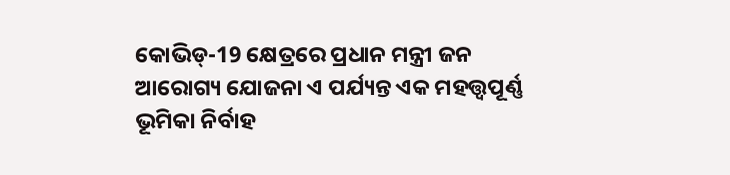କୋଭିଡ୍‌-19 କ୍ଷେତ୍ରରେ ପ୍ରଧାନ ମନ୍ତ୍ରୀ ଜନ ଆରୋଗ୍ୟ ଯୋଜନା ଏ ପର୍ଯ୍ୟନ୍ତ ଏକ ମହତ୍ତ୍ବପୂର୍ଣ୍ଣ ଭୂମିକା ନିର୍ବାହ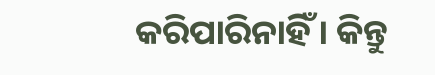କରିପାରିନାହିଁ । କିନ୍ତୁ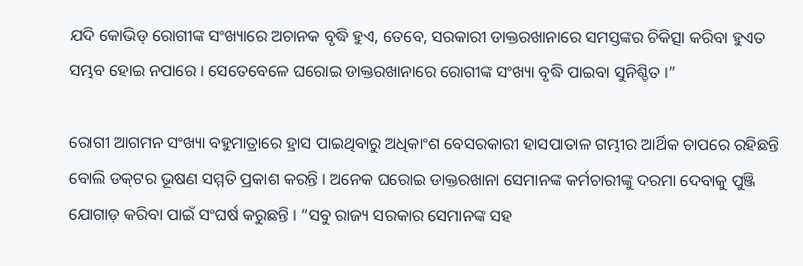ଯଦି କୋଭିଡ୍‌ ରୋଗୀଙ୍କ ସଂଖ୍ୟାରେ ଅଚାନକ ବୃଦ୍ଧି ହୁଏ, ତେବେ, ସରକାରୀ ଡାକ୍ତରଖାନାରେ ସମସ୍ତଙ୍କର ଚିକିତ୍ସା କରିବା ହୁଏତ ସମ୍ଭବ ହୋଇ ନପାରେ । ସେତେବେଳେ ଘରୋଇ ଡାକ୍ତରଖାନାରେ ରୋଗୀଙ୍କ ସଂଖ୍ୟା ବୃଦ୍ଧି ପାଇବା ସୁନିଶ୍ଚିତ ।”

ରୋଗୀ ଆଗମନ ସଂଖ୍ୟା ବହୁମାତ୍ରାରେ ହ୍ରାସ ପାଇଥିବାରୁ ଅଧିକାଂଶ ବେସରକାରୀ ହାସପାତାଳ ଗମ୍ଭୀର ଆର୍ଥିକ ଚାପରେ ରହିଛନ୍ତି ବୋଲି ଡକ୍‌ଟର ଭୂଷଣ ସମ୍ମତି ପ୍ରକାଶ କରନ୍ତି । ଅନେକ ଘରୋଇ ଡାକ୍ତରଖାନା ସେମାନଙ୍କ କର୍ମଚାରୀଙ୍କୁ ଦରମା ଦେବାକୁ ପୁଞ୍ଜି ଯୋଗାଡ଼ କରିବା ପାଇଁ ସଂଘର୍ଷ କରୁଛନ୍ତି । “ସବୁ ରାଜ୍ୟ ସରକାର ସେମାନଙ୍କ ସହ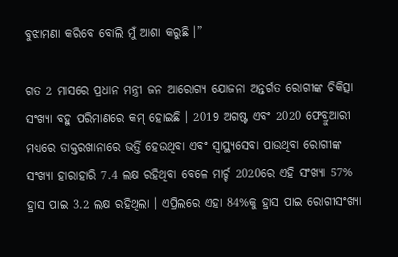ବୁଝାମଣା କରିବେ ବୋଲି ମୁଁ ଆଶା କରୁଛି ।”

ଗତ 2 ମାସରେ ପ୍ରଧାନ ମନ୍ତ୍ରୀ ଜନ ଆରୋଗ୍ୟ ଯୋଜନା ଅନ୍ତର୍ଗତ ରୋଗୀଙ୍କ ଚିକିତ୍ସା ସଂଖ୍ୟା ବହୁ ପରିମାଣରେ କମ୍‌ ହୋଇଛି । 2019 ଅଗଷ୍ଟ ଏବଂ 2020 ଫେବ୍ରୁଆରୀ ମଧ୍ୟରେ ଡାକ୍ତରଖାନାରେ ଭର୍ତ୍ତି ହେଉଥିବା ଏବଂ ସ୍ବାସ୍ଥ୍ୟସେବା ପାଉଥିବା ରୋଗୀଙ୍କ ସଂଖ୍ୟା ହାରାହାରି 7.4 ଲକ୍ଷ ରହିଥିବା ବେଳେ ମାର୍ଚ୍ଚ 2020ରେ ଏହି ସଂଖ୍ୟା 57% ହ୍ରାସ ପାଇ 3.2 ଲକ୍ଷ ରହିଥିଲା । ଏପ୍ରିଲରେ ଏହା 84%କୁ ହ୍ରାସ ପାଇ ରୋଗୀସଂଖ୍ୟା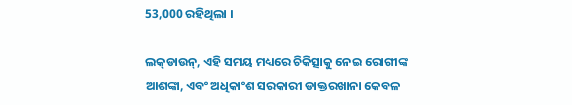53,000 ରହିଥିଲା ।

ଲକ୍‌ଡାଉନ୍‌, ଏହି ସମୟ ମଧ୍ୟରେ ଚିକିତ୍ସାକୁ ନେଇ ରୋଗୀଙ୍କ ଆଶଙ୍କା, ଏବଂ ଅଧିକାଂଶ ସରକାରୀ ଡାକ୍ତରଖାନା କେବଳ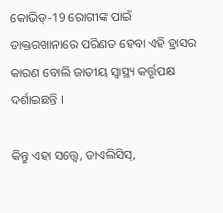କୋଭିଡ୍‌-19 ରୋଗୀଙ୍କ ପାଇଁ ଡାକ୍ତରଖାନାରେ ପରିଣତ ହେବା ଏହି ହ୍ରାସର କାରଣ ବୋଲି ଜାତୀୟ ସ୍ବାସ୍ଥ୍ୟ କର୍ତ୍ତୃପକ୍ଷ ଦର୍ଶାଇଛନ୍ତି ।

କିନ୍ତୁ ଏହା ସତ୍ତ୍ବେ, ଡାଏଲିସିସ୍‌,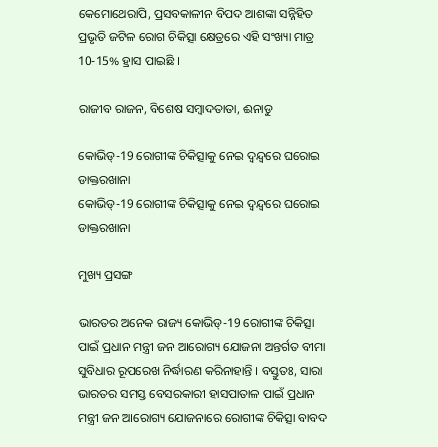କେମୋଥେରାପି, ପ୍ରସବକାଳୀନ ବିପଦ ଆଶଙ୍କା ସନ୍ନିହିତ ପ୍ରଭୃତି ଜଟିଳ ରୋଗ ଚିକିତ୍ସା କ୍ଷେତ୍ରରେ ଏହି ସଂଖ୍ୟା ମାତ୍ର 10-15% ହ୍ରାସ ପାଇଛି ।

ରାଜୀବ ରାଜନ, ବିଶେଷ ସମ୍ବାଦତାତା, ଈନାଡୁ

କୋଭିଡ୍‌-19 ରୋଗୀଙ୍କ ଚିକିତ୍ସାକୁ ନେଇ ଦ୍ବନ୍ଦ୍ବରେ ଘରୋଇ ଡାକ୍ତରଖାନା
କୋଭିଡ୍‌-19 ରୋଗୀଙ୍କ ଚିକିତ୍ସାକୁ ନେଇ ଦ୍ବନ୍ଦ୍ବରେ ଘରୋଇ ଡାକ୍ତରଖାନା

ମୁଖ୍ୟ ପ୍ରସଙ୍ଗ

ଭାରତର ଅନେକ ରାଜ୍ୟ କୋଭିଡ୍‌-19 ରୋଗୀଙ୍କ ଚିକିତ୍ସା ପାଇଁ ପ୍ରଧାନ ମନ୍ତ୍ରୀ ଜନ ଆରୋଗ୍ୟ ଯୋଜନା ଅନ୍ତର୍ଗତ ବୀମା ସୁବିଧାର ରୂପରେଖ ନିର୍ଦ୍ଧାରଣ କରିନାହାନ୍ତି । ବସ୍ତୁତଃ, ସାରା ଭାରତର ସମସ୍ତ ବେସରକାରୀ ହାସପାତାଳ ପାଇଁ ପ୍ରଧାନ ମନ୍ତ୍ରୀ ଜନ ଆରୋଗ୍ୟ ଯୋଜନାରେ ରୋଗୀଙ୍କ ଚିକିତ୍ସା ବାବଦ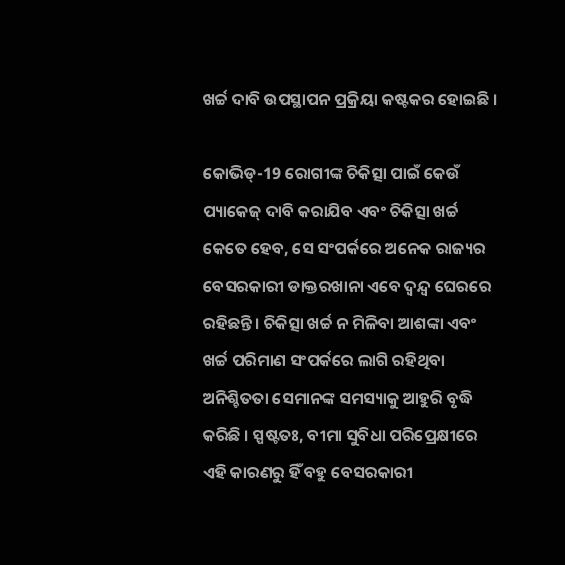ଖର୍ଚ୍ଚ ଦାବି ଉପସ୍ଥାପନ ପ୍ରକ୍ରିୟା କଷ୍ଟକର ହୋଇଛି ।

କୋଭିଡ୍‌-19 ରୋଗୀଙ୍କ ଚିକିତ୍ସା ପାଇଁ କେଉଁ ପ୍ୟାକେଜ୍‌ ଦାବି କରାଯିବ ଏବଂ ଚିକିତ୍ସା ଖର୍ଚ୍ଚ କେତେ ହେବ, ସେ ସଂପର୍କରେ ଅନେକ ରାଜ୍ୟର ବେସରକାରୀ ଡାକ୍ତରଖାନା ଏବେ ଦ୍ବନ୍ଦ୍ବ ଘେରରେ ରହିଛନ୍ତି । ଚିକିତ୍ସା ଖର୍ଚ୍ଚ ନ ମିଳିବା ଆଶଙ୍କା ଏବଂ ଖର୍ଚ୍ଚ ପରିମାଣ ସଂପର୍କରେ ଲାଗି ରହିଥିବା ଅନିଶ୍ଚିତତା ସେମାନଙ୍କ ସମସ୍ୟାକୁ ଆହୁରି ବୃଦ୍ଧି କରିଛି । ସ୍ପଷ୍ଟତଃ, ବୀମା ସୁବିଧା ପରିପ୍ରେକ୍ଷୀରେ ଏହି କାରଣରୁ ହିଁ ବହୁ ବେସରକାରୀ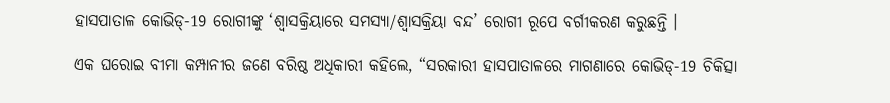ହାସପାତାଳ କୋଭିଡ୍‌-19 ରୋଗୀଙ୍କୁ ‘ଶ୍ବାସକ୍ରିୟାରେ ସମସ୍ୟା/ଶ୍ବାସକ୍ରିୟା ବନ୍ଦ’ ରୋଗୀ ରୂପେ ବର୍ଗୀକରଣ କରୁଛନ୍ତି ।

ଏକ ଘରୋଇ ବୀମା କମ୍ପାନୀର ଜଣେ ବରିଷ୍ଠ ଅଧିକାରୀ କହିଲେ, “ସରକାରୀ ହାସପାତାଳରେ ମାଗଣାରେ କୋଭିଡ୍‌-19 ଚିକିତ୍ସା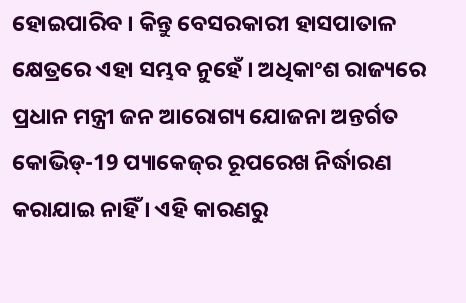ହୋଇପାରିବ । କିନ୍ତୁ ବେସରକାରୀ ହାସପାତାଳ କ୍ଷେତ୍ରରେ ଏହା ସମ୍ଭବ ନୁହେଁ । ଅଧିକାଂଶ ରାଜ୍ୟରେ ପ୍ରଧାନ ମନ୍ତ୍ରୀ ଜନ ଆରୋଗ୍ୟ ଯୋଜନା ଅନ୍ତର୍ଗତ କୋଭିଡ୍‌-19 ପ୍ୟାକେଜ୍‌ର ରୂପରେଖ ନିର୍ଦ୍ଧାରଣ କରାଯାଇ ନାହିଁ । ଏହି କାରଣରୁ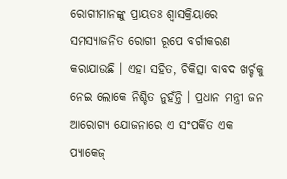ରୋଗୀମାନଙ୍କୁ ପ୍ରାୟତଃ ଶ୍ବାସକ୍ରିୟାରେ ସମସ୍ୟାଜନିତ ରୋଗୀ ରୂପେ ବର୍ଗୀକରଣ କରାଯାଉଛି । ଏହା ସହିତ, ଚିକିତ୍ସା ବାବଦ ଖର୍ଚ୍ଚକୁ ନେଇ ଲୋକେ ନିଶ୍ଚିତ ନୁହଁନ୍ତି । ପ୍ରଧାନ ମନ୍ତ୍ରୀ ଜନ ଆରୋଗ୍ୟ ଯୋଜନାରେ ଏ ସଂପର୍କିତ ଏକ ପ୍ୟାକେଜ୍‌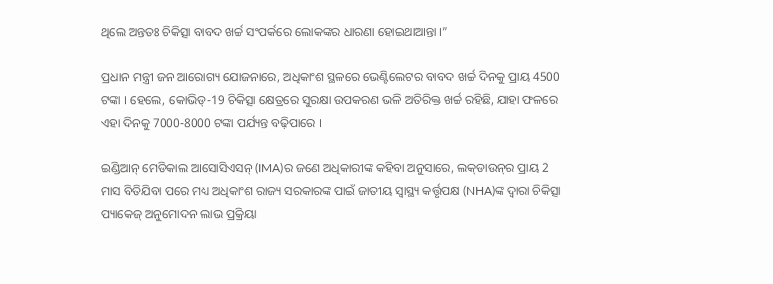ଥିଲେ ଅନ୍ତତଃ ଚିକିତ୍ସା ବାବଦ ଖର୍ଚ୍ଚ ସଂପର୍କରେ ଲୋକଙ୍କର ଧାରଣା ହୋଇଥାଆନ୍ତା ।”

ପ୍ରଧାନ ମନ୍ତ୍ରୀ ଜନ ଆରୋଗ୍ୟ ଯୋଜନାରେ, ଅଧିକାଂଶ ସ୍ଥଳରେ ଭେଣ୍ଟିଲେଟର ବାବଦ ଖର୍ଚ୍ଚ ଦିନକୁ ପ୍ରାୟ 4500 ଟଙ୍କା । ହେଲେ, କୋଭିଡ୍‌-19 ଚିକିତ୍ସା କ୍ଷେତ୍ରରେ ସୁରକ୍ଷା ଉପକରଣ ଭଳି ଅତିରିକ୍ତ ଖର୍ଚ୍ଚ ରହିଛି, ଯାହା ଫଳରେ ଏହା ଦିନକୁ 7000-8000 ଟଙ୍କା ପର୍ଯ୍ୟନ୍ତ ବଢ଼ିପାରେ ।

ଇଣ୍ଡିଆନ୍‌ ମେଡିକାଲ ଆସୋସିଏସନ୍‌ (IMA)ର ଜଣେ ଅଧିକାରୀଙ୍କ କହିବା ଅନୁସାରେ, ଲକ୍‌ଡାଉନ୍‌ର ପ୍ରାୟ 2 ମାସ ବିତିଯିବା ପରେ ମଧ୍ୟ ଅଧିକାଂଶ ରାଜ୍ୟ ସରକାରଙ୍କ ପାଇଁ ଜାତୀୟ ସ୍ବାସ୍ଥ୍ୟ କର୍ତ୍ତୃପକ୍ଷ (NHA)ଙ୍କ ଦ୍ବାରା ଚିକିତ୍ସା ପ୍ୟାକେଜ୍‌ ଅନୁମୋଦନ ଲାଭ ପ୍ରକ୍ରିୟା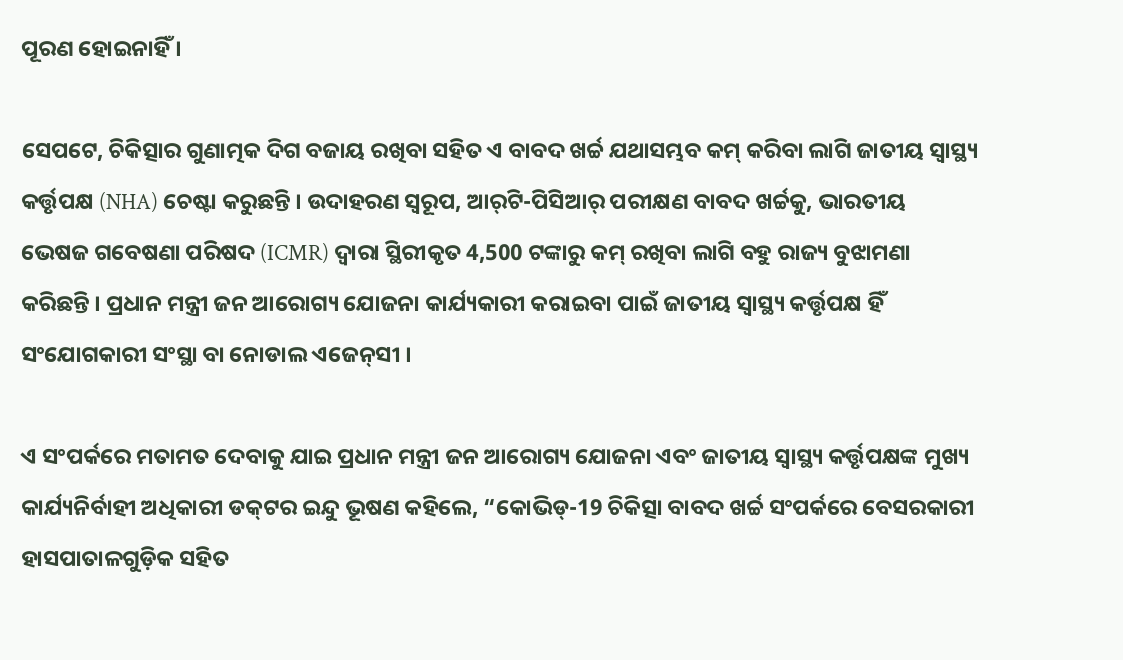ପୂରଣ ହୋଇନାହିଁ ।

ସେପଟେ, ଚିକିତ୍ସାର ଗୁଣାତ୍ମକ ଦିଗ ବଜାୟ ରଖିବା ସହିତ ଏ ବାବଦ ଖର୍ଚ୍ଚ ଯଥାସମ୍ଭବ କମ୍‌ କରିବା ଲାଗି ଜାତୀୟ ସ୍ବାସ୍ଥ୍ୟ କର୍ତ୍ତୃପକ୍ଷ (NHA) ଚେଷ୍ଟା କରୁଛନ୍ତି । ଉଦାହରଣ ସ୍ବରୂପ, ଆର୍‌ଟି-ପିସିଆର୍‌ ପରୀକ୍ଷଣ ବାବଦ ଖର୍ଚ୍ଚକୁ, ଭାରତୀୟ ଭେଷଜ ଗବେଷଣା ପରିଷଦ (ICMR) ଦ୍ବାରା ସ୍ଥିରୀକୃତ 4,500 ଟଙ୍କାରୁ କମ୍‌ ରଖିବା ଲାଗି ବହୁ ରାଜ୍ୟ ବୁଝାମଣା କରିଛନ୍ତି । ପ୍ରଧାନ ମନ୍ତ୍ରୀ ଜନ ଆରୋଗ୍ୟ ଯୋଜନା କାର୍ଯ୍ୟକାରୀ କରାଇବା ପାଇଁ ଜାତୀୟ ସ୍ବାସ୍ଥ୍ୟ କର୍ତ୍ତୃପକ୍ଷ ହିଁ ସଂଯୋଗକାରୀ ସଂସ୍ଥା ବା ନୋଡାଲ ଏଜେନ୍‌ସୀ ।

ଏ ସଂପର୍କରେ ମତାମତ ଦେବାକୁ ଯାଇ ପ୍ରଧାନ ମନ୍ତ୍ରୀ ଜନ ଆରୋଗ୍ୟ ଯୋଜନା ଏବଂ ଜାତୀୟ ସ୍ବାସ୍ଥ୍ୟ କର୍ତ୍ତୃପକ୍ଷଙ୍କ ମୁଖ୍ୟ କାର୍ଯ୍ୟନିର୍ବାହୀ ଅଧିକାରୀ ଡକ୍‌ଟର ଇନ୍ଦୁ ଭୂଷଣ କହିଲେ, “କୋଭିଡ୍‌-19 ଚିକିତ୍ସା ବାବଦ ଖର୍ଚ୍ଚ ସଂପର୍କରେ ବେସରକାରୀ ହାସପାତାଳଗୁଡ଼ିକ ସହିତ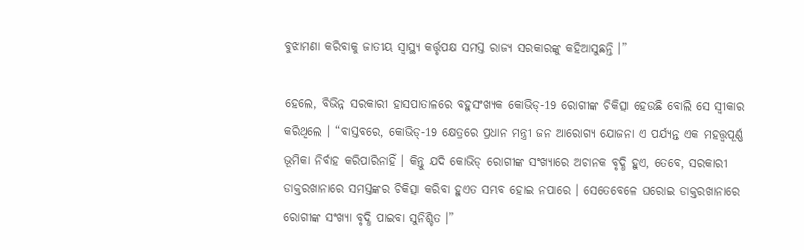ବୁଝାମଣା କରିବାକୁ ଜାତୀୟ ସ୍ବାସ୍ଥ୍ୟ କର୍ତ୍ତୃପକ୍ଷ ସମସ୍ତ ରାଜ୍ୟ ସରକାରଙ୍କୁ କହିଆସୁଛନ୍ତି ।”

ହେଲେ, ବିଭିନ୍ନ ସରକାରୀ ହାସପାତାଳରେ ବହୁସଂଖ୍ୟକ କୋଭିଡ୍‌-19 ରୋଗୀଙ୍କ ଚିକିତ୍ସା ହେଉଛି ବୋଲି ସେ ସ୍ବୀକାର କରିଥିଲେ । “ବାସ୍ତବରେ, କୋଭିଡ୍‌-19 କ୍ଷେତ୍ରରେ ପ୍ରଧାନ ମନ୍ତ୍ରୀ ଜନ ଆରୋଗ୍ୟ ଯୋଜନା ଏ ପର୍ଯ୍ୟନ୍ତ ଏକ ମହତ୍ତ୍ବପୂର୍ଣ୍ଣ ଭୂମିକା ନିର୍ବାହ କରିପାରିନାହିଁ । କିନ୍ତୁ ଯଦି କୋଭିଡ୍‌ ରୋଗୀଙ୍କ ସଂଖ୍ୟାରେ ଅଚାନକ ବୃଦ୍ଧି ହୁଏ, ତେବେ, ସରକାରୀ ଡାକ୍ତରଖାନାରେ ସମସ୍ତଙ୍କର ଚିକିତ୍ସା କରିବା ହୁଏତ ସମ୍ଭବ ହୋଇ ନପାରେ । ସେତେବେଳେ ଘରୋଇ ଡାକ୍ତରଖାନାରେ ରୋଗୀଙ୍କ ସଂଖ୍ୟା ବୃଦ୍ଧି ପାଇବା ସୁନିଶ୍ଚିତ ।”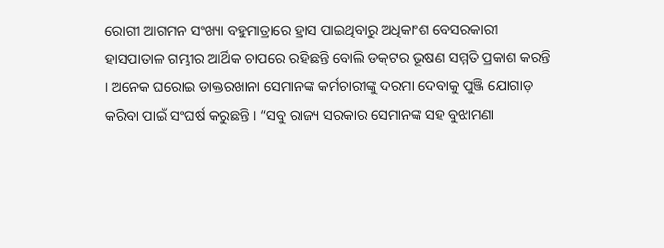ରୋଗୀ ଆଗମନ ସଂଖ୍ୟା ବହୁମାତ୍ରାରେ ହ୍ରାସ ପାଇଥିବାରୁ ଅଧିକାଂଶ ବେସରକାରୀ ହାସପାତାଳ ଗମ୍ଭୀର ଆର୍ଥିକ ଚାପରେ ରହିଛନ୍ତି ବୋଲି ଡକ୍‌ଟର ଭୂଷଣ ସମ୍ମତି ପ୍ରକାଶ କରନ୍ତି । ଅନେକ ଘରୋଇ ଡାକ୍ତରଖାନା ସେମାନଙ୍କ କର୍ମଚାରୀଙ୍କୁ ଦରମା ଦେବାକୁ ପୁଞ୍ଜି ଯୋଗାଡ଼ କରିବା ପାଇଁ ସଂଘର୍ଷ କରୁଛନ୍ତି । “ସବୁ ରାଜ୍ୟ ସରକାର ସେମାନଙ୍କ ସହ ବୁଝାମଣା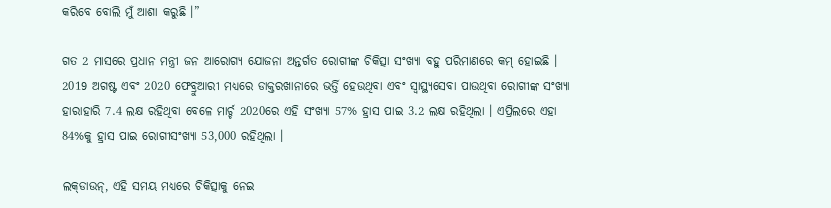କରିବେ ବୋଲି ମୁଁ ଆଶା କରୁଛି ।”

ଗତ 2 ମାସରେ ପ୍ରଧାନ ମନ୍ତ୍ରୀ ଜନ ଆରୋଗ୍ୟ ଯୋଜନା ଅନ୍ତର୍ଗତ ରୋଗୀଙ୍କ ଚିକିତ୍ସା ସଂଖ୍ୟା ବହୁ ପରିମାଣରେ କମ୍‌ ହୋଇଛି । 2019 ଅଗଷ୍ଟ ଏବଂ 2020 ଫେବ୍ରୁଆରୀ ମଧ୍ୟରେ ଡାକ୍ତରଖାନାରେ ଭର୍ତ୍ତି ହେଉଥିବା ଏବଂ ସ୍ବାସ୍ଥ୍ୟସେବା ପାଉଥିବା ରୋଗୀଙ୍କ ସଂଖ୍ୟା ହାରାହାରି 7.4 ଲକ୍ଷ ରହିଥିବା ବେଳେ ମାର୍ଚ୍ଚ 2020ରେ ଏହି ସଂଖ୍ୟା 57% ହ୍ରାସ ପାଇ 3.2 ଲକ୍ଷ ରହିଥିଲା । ଏପ୍ରିଲରେ ଏହା 84%କୁ ହ୍ରାସ ପାଇ ରୋଗୀସଂଖ୍ୟା 53,000 ରହିଥିଲା ।

ଲକ୍‌ଡାଉନ୍‌, ଏହି ସମୟ ମଧ୍ୟରେ ଚିକିତ୍ସାକୁ ନେଇ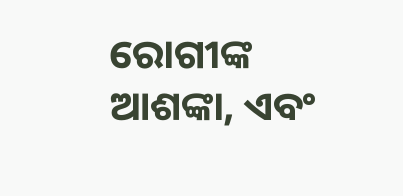ରୋଗୀଙ୍କ ଆଶଙ୍କା, ଏବଂ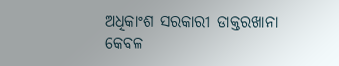ଅଧିକାଂଶ ସରକାରୀ ଡାକ୍ତରଖାନା କେବଳ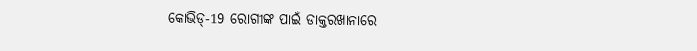କୋଭିଡ୍‌-19 ରୋଗୀଙ୍କ ପାଇଁ ଡାକ୍ତରଖାନାରେ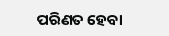ପରିଣତ ହେବା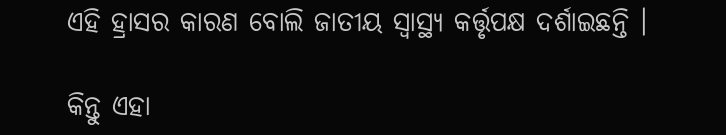ଏହି ହ୍ରାସର କାରଣ ବୋଲି ଜାତୀୟ ସ୍ବାସ୍ଥ୍ୟ କର୍ତ୍ତୃପକ୍ଷ ଦର୍ଶାଇଛନ୍ତି ।

କିନ୍ତୁ ଏହା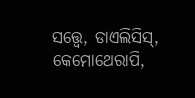ସତ୍ତ୍ବେ, ଡାଏଲିସିସ୍‌, କେମୋଥେରାପି,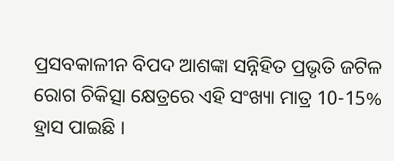ପ୍ରସବକାଳୀନ ବିପଦ ଆଶଙ୍କା ସନ୍ନିହିତ ପ୍ରଭୃତି ଜଟିଳ ରୋଗ ଚିକିତ୍ସା କ୍ଷେତ୍ରରେ ଏହି ସଂଖ୍ୟା ମାତ୍ର 10-15% ହ୍ରାସ ପାଇଛି ।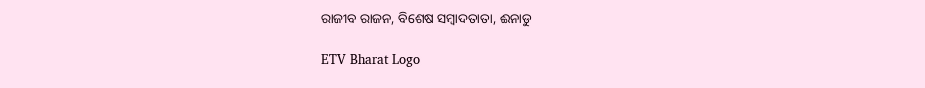ରାଜୀବ ରାଜନ, ବିଶେଷ ସମ୍ବାଦତାତା, ଈନାଡୁ

ETV Bharat Logo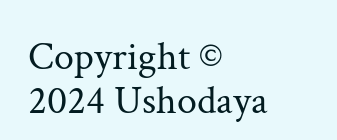Copyright © 2024 Ushodaya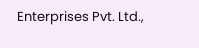Enterprises Pvt. Ltd.,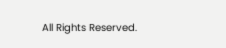All Rights Reserved.